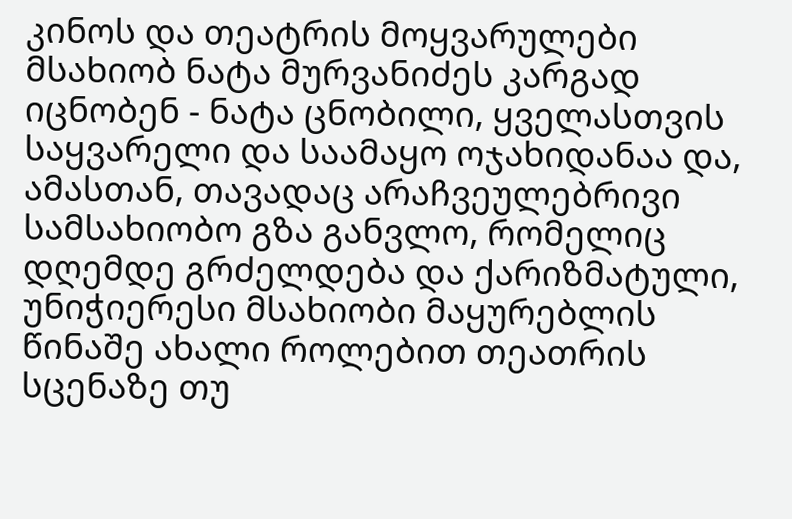კინოს და თეატრის მოყვარულები მსახიობ ნატა მურვანიძეს კარგად იცნობენ - ნატა ცნობილი, ყველასთვის საყვარელი და საამაყო ოჯახიდანაა და, ამასთან, თავადაც არაჩვეულებრივი სამსახიობო გზა განვლო, რომელიც დღემდე გრძელდება და ქარიზმატული, უნიჭიერესი მსახიობი მაყურებლის წინაშე ახალი როლებით თეათრის სცენაზე თუ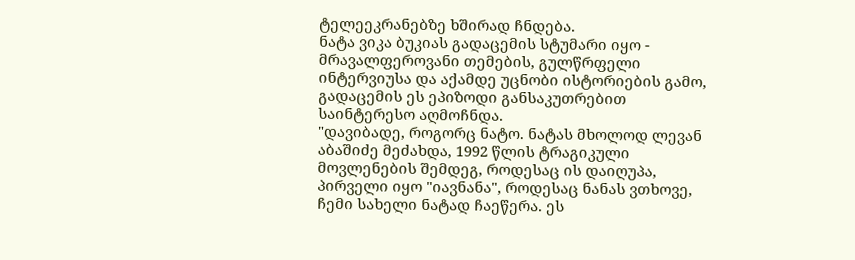ტელეეკრანებზე ხშირად ჩნდება.
ნატა ვიკა ბუკიას გადაცემის სტუმარი იყო - მრავალფეროვანი თემების, გულწრფელი ინტერვიუსა და აქამდე უცნობი ისტორიების გამო, გადაცემის ეს ეპიზოდი განსაკუთრებით საინტერესო აღმოჩნდა.
"დავიბადე, როგორც ნატო. ნატას მხოლოდ ლევან აბაშიძე მეძახდა, 1992 წლის ტრაგიკული მოვლენების შემდეგ, როდესაც ის დაიღუპა, პირველი იყო "იავნანა", როდესაც ნანას ვთხოვე, ჩემი სახელი ნატად ჩაეწერა. ეს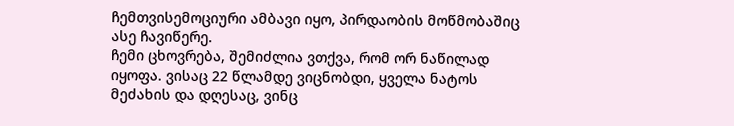ჩემთვისემოციური ამბავი იყო, პირდაობის მოწმობაშიც ასე ჩავიწერე.
ჩემი ცხოვრება, შემიძლია ვთქვა, რომ ორ ნაწილად იყოფა. ვისაც 22 წლამდე ვიცნობდი, ყველა ნატოს მეძახის და დღესაც, ვინც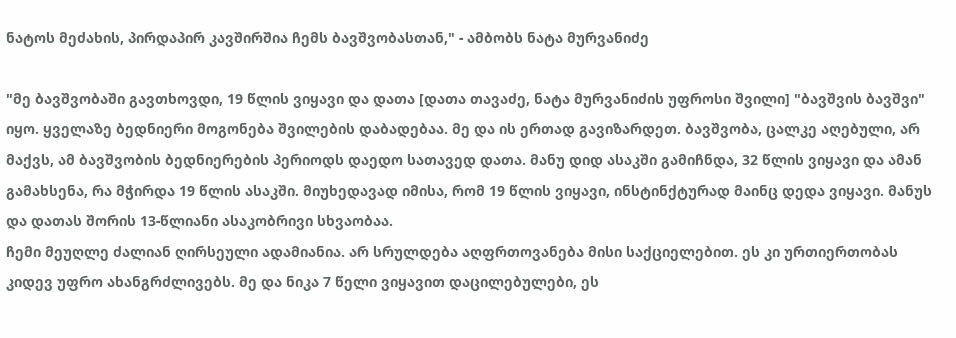ნატოს მეძახის, პირდაპირ კავშირშია ჩემს ბავშვობასთან," - ამბობს ნატა მურვანიძე

"მე ბავშვობაში გავთხოვდი, 19 წლის ვიყავი და დათა [დათა თავაძე, ნატა მურვანიძის უფროსი შვილი] "ბავშვის ბავშვი" იყო. ყველაზე ბედნიერი მოგონება შვილების დაბადებაა. მე და ის ერთად გავიზარდეთ. ბავშვობა, ცალკე აღებული, არ მაქვს, ამ ბავშვობის ბედნიერების პერიოდს დაედო სათავედ დათა. მანუ დიდ ასაკში გამიჩნდა, 32 წლის ვიყავი და ამან გამახსენა, რა მჭირდა 19 წლის ასაკში. მიუხედავად იმისა, რომ 19 წლის ვიყავი, ინსტინქტურად მაინც დედა ვიყავი. მანუს და დათას შორის 13-წლიანი ასაკობრივი სხვაობაა.
ჩემი მეუღლე ძალიან ღირსეული ადამიანია. არ სრულდება აღფრთოვანება მისი საქციელებით. ეს კი ურთიერთობას კიდევ უფრო ახანგრძლივებს. მე და ნიკა 7 წელი ვიყავით დაცილებულები, ეს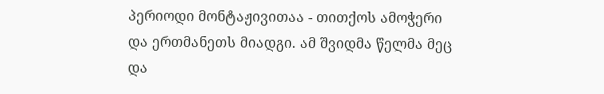პერიოდი მონტაჟივითაა - თითქოს ამოჭერი და ერთმანეთს მიადგი. ამ შვიდმა წელმა მეც და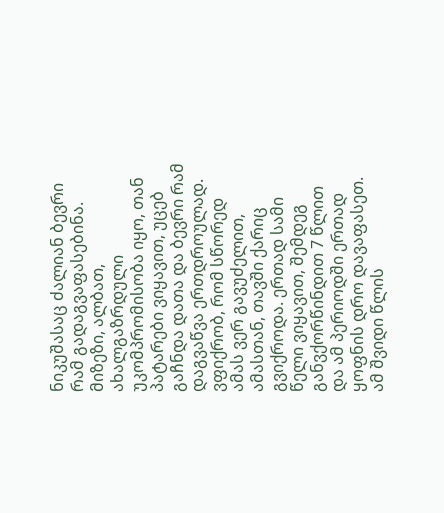ნიკუშასაც ძალიან ბევრი რამ გადაგვაფასებინა. მიზეზი, ალბათ, ახალგაზრდული უკომპრომისობა იყო, თან პატარები ვიყავით, უცებ გაჩნდა დათა და ბევრი რამ დაგვაწვა ერთდროულად.
ვფიქრობ, რომ სწორედ ამას ვერ გავუძელით, ამასთან, თავში ქარიც გვიქროდა. ერთად სამი წელი ვიყავით, შემდეგ განვქორწინდით 7 წლით და ამ პერიოდში ერთად ყოფნის დრო დავაფასეთ. ამ შვიდი წლის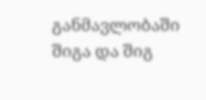განმავლობაში შიგა და შიგ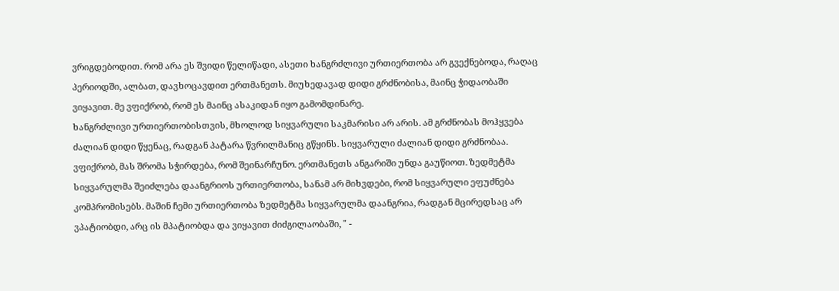ვრიგდებოდით. რომ არა ეს შვიდი წელიწადი, ასეთი ხანგრძლივი ურთიერთობა არ გვექნებოდა, რაღაც პერიოდში, ალბათ, დავხოცავდით ერთმანეთს. მიუხედავად დიდი გრძნობისა, მაინც ჭიდაობაში ვიყავით. მე ვფიქრობ, რომ ეს მაინც ასაკიდან იყო გამომდინარე.
ხანგრძლივი ურთიერთობისთვის, მხოლოდ სიყვარული საკმარისი არ არის. ამ გრძნობას მოჰყვება ძალიან დიდი წყენაც, რადგან პატარა წვრილმანიც გწყინს. სიყვარული ძალიან დიდი გრძნობაა. ვფიქრობ, მას შრომა სჭირდება, რომ შეინარჩუნო. ერთმანეთს ანგარიში უნდა გაუწიოთ. ზედმეტმა სიყვარულმა შეიძლება დაანგრიოს ურთიერთობა, სანამ არ მიხვდები, რომ სიყვარული ეფუძნება კომპრომისებს. მაშინ ჩემი ურთიერთობა ზედმეტმა სიყვარულმა დაანგრია, რადგან მცირედსაც არ ვპატიობდი, არც ის მპატიობდა და ვიყავით ძიძგილაობაში, " -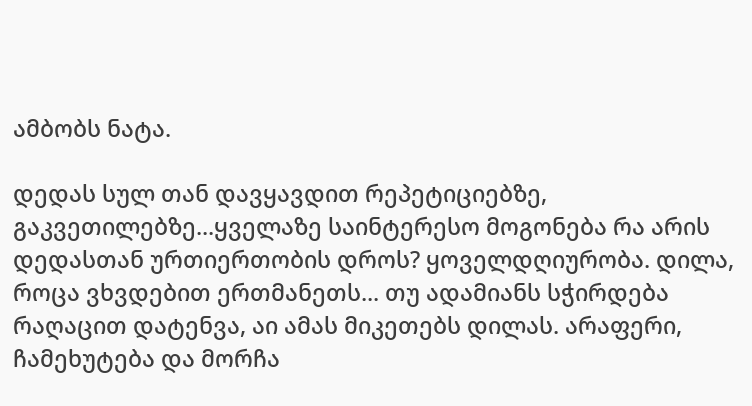ამბობს ნატა.

დედას სულ თან დავყავდით რეპეტიციებზე, გაკვეთილებზე...ყველაზე საინტერესო მოგონება რა არის დედასთან ურთიერთობის დროს? ყოველდღიურობა. დილა, როცა ვხვდებით ერთმანეთს... თუ ადამიანს სჭირდება რაღაცით დატენვა, აი ამას მიკეთებს დილას. არაფერი, ჩამეხუტება და მორჩა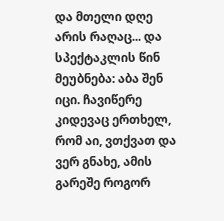და მთელი დღე არის რაღაც... და სპექტაკლის წინ მეუბნება: აბა შენ იცი. ჩავიწერე კიდევაც ერთხელ, რომ აი, ვთქვათ და ვერ გნახე, ამის გარეშე როგორ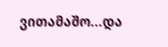ვითამაშო...და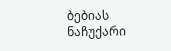ბებიას ნაჩუქარი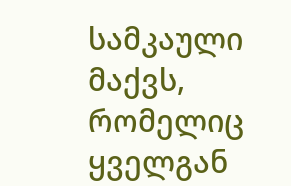სამკაული მაქვს, რომელიც ყველგან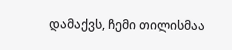დამაქვს, ჩემი თილისმაა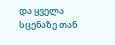და ყველა სცენაზე თან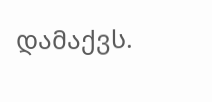დამაქვს.